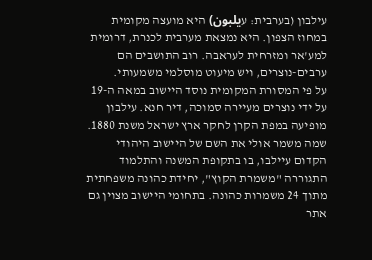עילבון (בערבית: עيلبون) היא מועצה מקומית במחוז הצפון. היא נמצאת מערבית לכנרת, דרומית למע'אר ומזרחית לעראבה. רוב התושבים הם ערבים-נוצרים, ויש מיעוט מוסלמי משמעותי.
על פי המסורת המקומית נוסד היישוב במאה ה-19 על ידי נוצרים מעיירה סמוכה, דיר חנא. עילבון מופיעה במפת הקרן לחקר ארץ ישראל משנת 1880. שמה משמר אולי את השם של היישוב היהודי הקדום עיילבו, בו בתקופת המשנה והתלמוד התגוררה "משמרת הקוץ", יחידת כהונה משפחתית מתוך 24 משמרות כהונה. בתחומי היישוב מצוין גם אתר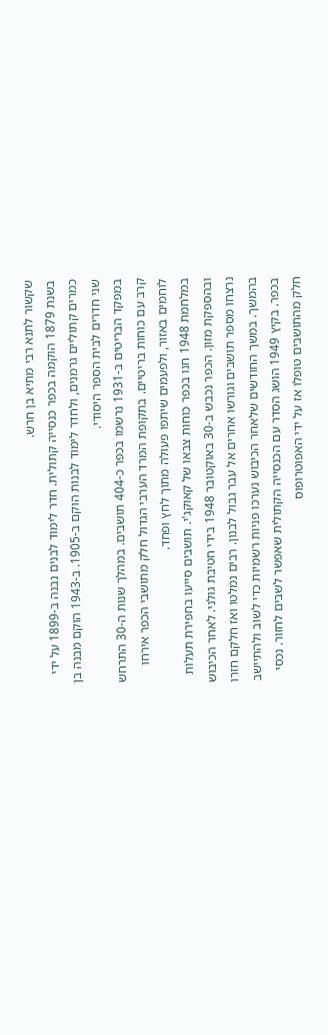שקשור לתנא רבי מתיא בן חרש.
בשנת 1879 הוקמה בכפר כנסייה קתולית. חדר לימוד לבנים נבנה ב-1899 על ידי כמרים קתוליים גרמנים, ולחדר לימוד לבנות הוקם ב-1905. ב-1943 הוקם מבנה בן שני חדרים לבית הספר היסודי.
במפקד הבריטים ב-1931 נרשמו בכפר כ-404 תושבים. במהלך שנות ה-30 התרחש קרב עם כוחות בריטיים. בתקופת המרד הערבי הגדול חלק מתושבי הכפר אירחו לוחמים באזור, ולפעמים שיתפו פעולה מתוך לחץ ופחד.
במלחמת 1948 חנו בכפר כוחות צבאו של קאוקג'י. תושבים סייעו בחפירת תעלות ובהספקת מזון. הכפר נכבש ב-30 באוקטובר 1948 בידי חטיבת גולני. לאחר הכיבוש נרצחו מספר תושבים וגורשו אחרים אל עבר גבול לבנון. רבים נמלטו ואז חלקם חזרו בהמשך. במשך החודשים שלאחר הכיבוש נערכו פניות רשמיות כדי לשוב ולהתיישב בכפר. בקיץ 1949 הושג הסדר עם הכנסייה הקתולית שאפשר לשבים לחזור. נכסי חלק מהתושבים טופלו אז על ידי האפוטרופוס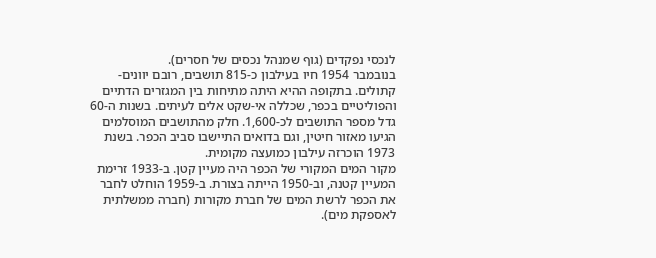לנכסי נפקדים (גוף שמנהל נכסים של חסרים).
בנובמבר 1954 חיו בעילבון כ-815 תושבים, רובם יוונים-קתולים. בתקופה ההיא היתה מתיחות בין המגזרים הדתיים והפוליטיים בכפר, שכללה אי-שקט אלים לעיתים. בשנות ה-60 גדל מספר התושבים לכ-1,600. חלק מהתושבים המוסלמים הגיעו מאזור חיטין, וגם בדואים התיישבו סביב הכפר. בשנת 1973 הוכרזה עילבון כמועצה מקומית.
מקור המים המקורי של הכפר היה מעיין קטן. ב-1933 זרימת המעיין קטנה, וב-1950 הייתה בצורת. ב-1959 הוחלט לחבר את הכפר לרשת המים של חברת מקורות (חברה ממשלתית לאספקת מים).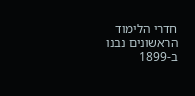חדרי הלימוד הראשונים נבנו ב-1899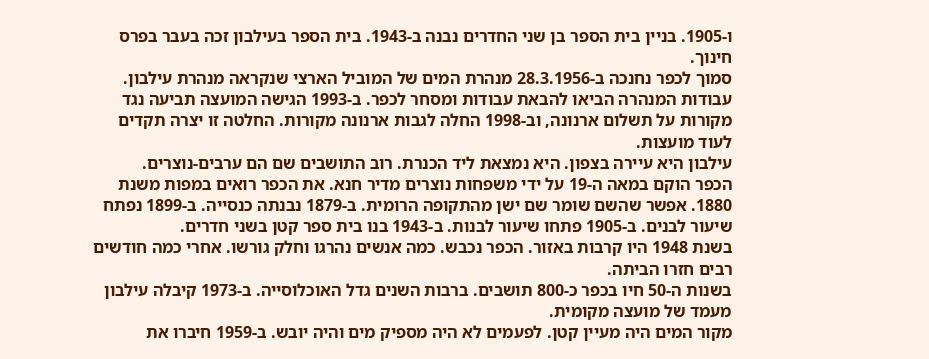ו-1905. בניין בית הספר בן שני החדרים נבנה ב-1943. בית הספר בעילבון זכה בעבר בפרס חינוך.
סמוך לכפר נחנכה ב-28.3.1956 מנהרת המים של המוביל הארצי שנקראה מנהרת עילבון. עבודות המנהרה הביאו להבאת עבודות ומסחר לכפר. ב-1993 הגישה המועצה תביעה נגד מקורות על תשלום ארנונה, וב-1998 החלה לגבות ארנונה מקורות. החלטה זו יצרה תקדים לעוד מועצות.
עילבון היא עיירה בצפון. היא נמצאת ליד הכנרת. רוב התושבים שם הם ערבים-נוצרים.
הכפר הוקם במאה ה-19 על ידי משפחות נוצרים מדיר חנא. את הכפר רואים במפות משנת 1880. אפשר שהשם שומר שם ישן מהתקופה הרומית. ב-1879 נבנתה כנסייה. ב-1899 נפתח שיעור לבנים. ב-1905 פתחו שיעור לבנות. ב-1943 בנו בית ספר קטן בשני חדרים.
בשנת 1948 היו קרבות באזור. הכפר נכבש. כמה אנשים נהרגו וחלק גורשו. אחרי כמה חודשים רבים חזרו הביתה.
בשנות ה-50 חיו בכפר כ-800 תושבים. ברבות השנים גדל האוכלוסייה. ב-1973 קיבלה עילבון מעמד של מועצה מקומית.
מקור המים היה מעיין קטן. לפעמים לא היה מספיק מים והיה יובש. ב-1959 חיברו את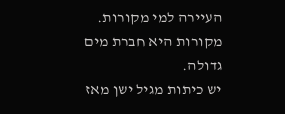העיירה למי מקורות. מקורות היא חברת מים גדולה.
יש כיתות מגיל ישן מאז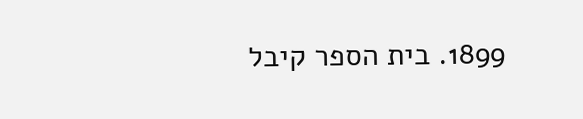1899. בית הספר קיבל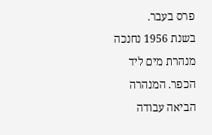פרס בעבר.
בשנת 1956 נחנכה מנהרת מים ליד הכפר. המנהרה הביאה עבודה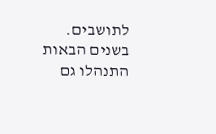לתושבים. בשנים הבאות התנהלו גם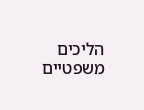הליכים משפטיים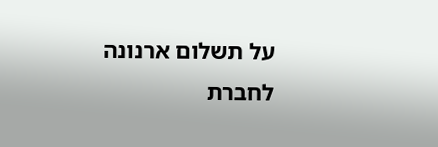על תשלום ארנונה לחברת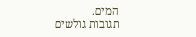המים.
תגובות גולשים